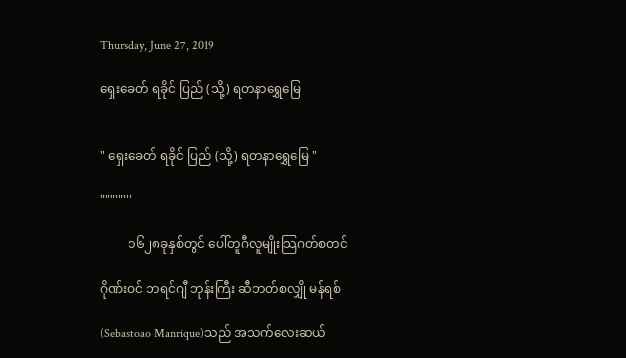Thursday, June 27, 2019

ရှေးခေတ် ရခိုင် ပြည် (သို့) ရတနာရွှေမြေ


" ရှေးခေတ် ရခိုင် ပြည် (သို့) ရတနာရွှေမြေ "

"""'"'''

         ၁၆၂၈ခုနှစ်တွင် ပေါ်တူဂီလူမျိုးသြဂတ်စတင်

ဂိုဏ်းဝင် ဘရင်ဂျီ ဘုန်းကြီး ဆီဘတ်စလျှို မန်ရစ်

(Sebastoao Manrique)သည် အသက်လေးဆယ်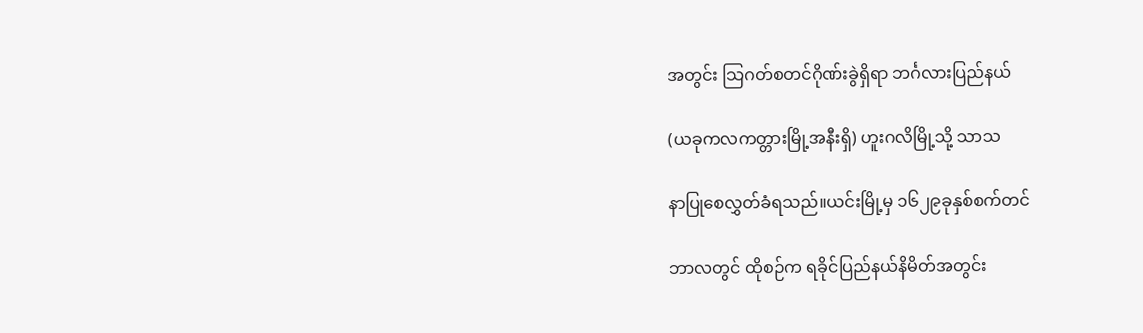အတွင်း သြဂတ်စတင်ဂိုဏ်းခွဲရှိရာ ဘင်္ဂလားပြည်နယ်

(ယခုကလကတ္တားမြို့အနီးရှိ) ဟူးဂလိမြို့သို့ သာသ

နာပြုစေလွှတ်ခံရသည်။ယင်းမြို့မှ ၁၆၂၉ခုနှစ်စက်တင်

ဘာလတွင် ထိုစဉ်က ရခိုင်ပြည်နယ်နိမိတ်အတွင်း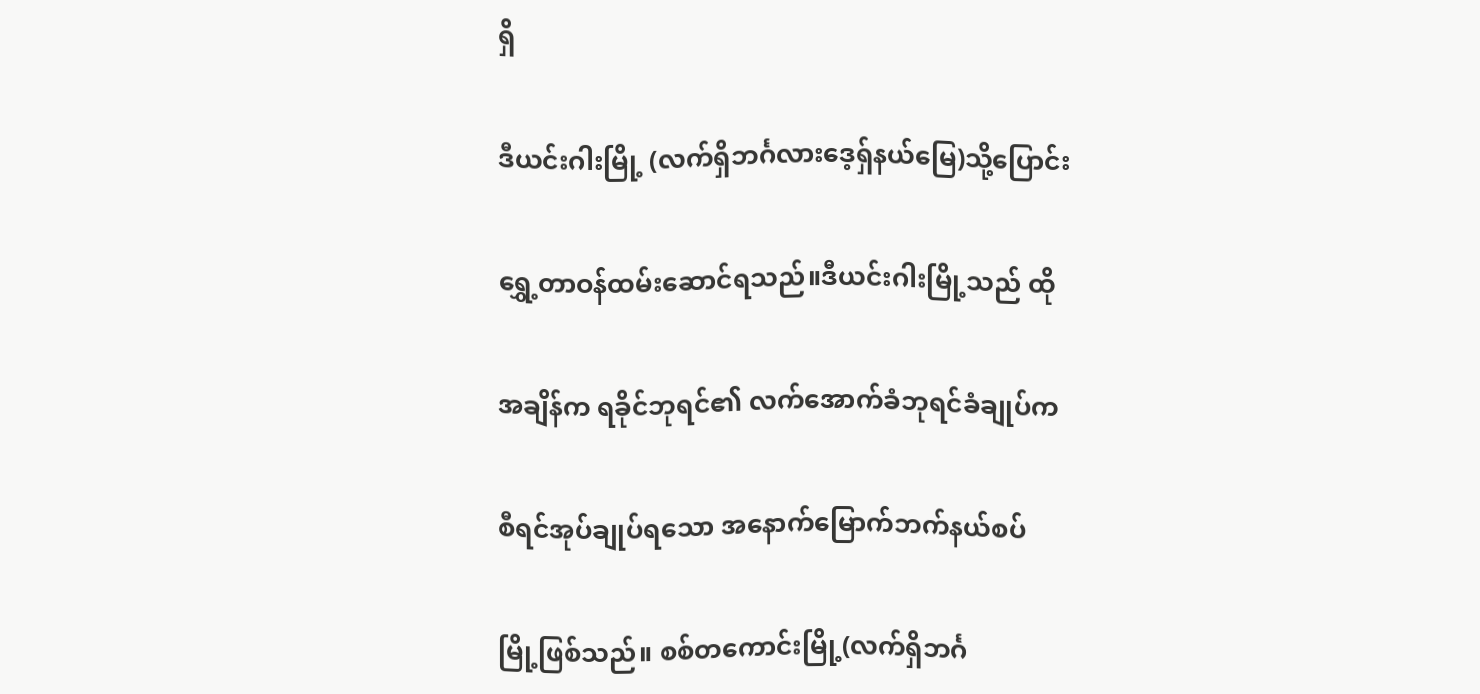ရှိ

ဒီယင်းဂါးမြို့ (လက်ရှိဘင်္ဂလားဒေ့ရှ်နယ်မြေ)သို့ပြောင်း

ရွှေ့တာဝန်ထမ်းဆောင်ရသည်။ဒီယင်းဂါးမြို့သည် ထို

အချိန်က ရခိုင်ဘုရင်၏ လက်အောက်ခံဘုရင်ခံချုပ်က

စီရင်အုပ်ချုပ်ရသော အနောက်မြောက်ဘက်နယ်စပ်

မြို့ဖြစ်သည်။ စစ်တကောင်းမြို့(လက်ရှိဘင်္ဂ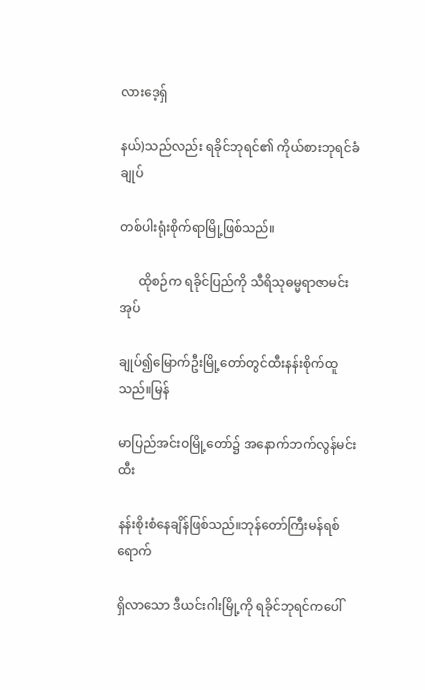လားဒေ့ရှ်

နယ်)သည်လည်း ရခိုင်ဘုရင်၏ ကိုယ်စားဘုရင်ခံချုပ်

တစ်ပါးရုံးစိုက်ရာမြို့ဖြစ်သည်။

      ထိုစဉ်က ရခိုင်ပြည်ကို သီရိသုဓမ္မရာဇာမင်း အုပ်

ချုပ်၍မြောက်ဦးမြို့တော်တွင်ထီးနန်းစိုက်ထူသည်။မြန်

မာပြည်အင်းဝမြို့တော်၌ အနောက်ဘက်လွန်မင်းထီး

နန်းစိုးစံနေချိန်ဖြစ်သည်။ဘုန်တော်ကြီးမန်ရစ် ရောက်

ရှိလာသော ဒီယင်းဂါးမြို့ကို ရခိုင်ဘုရင်ကပေါ်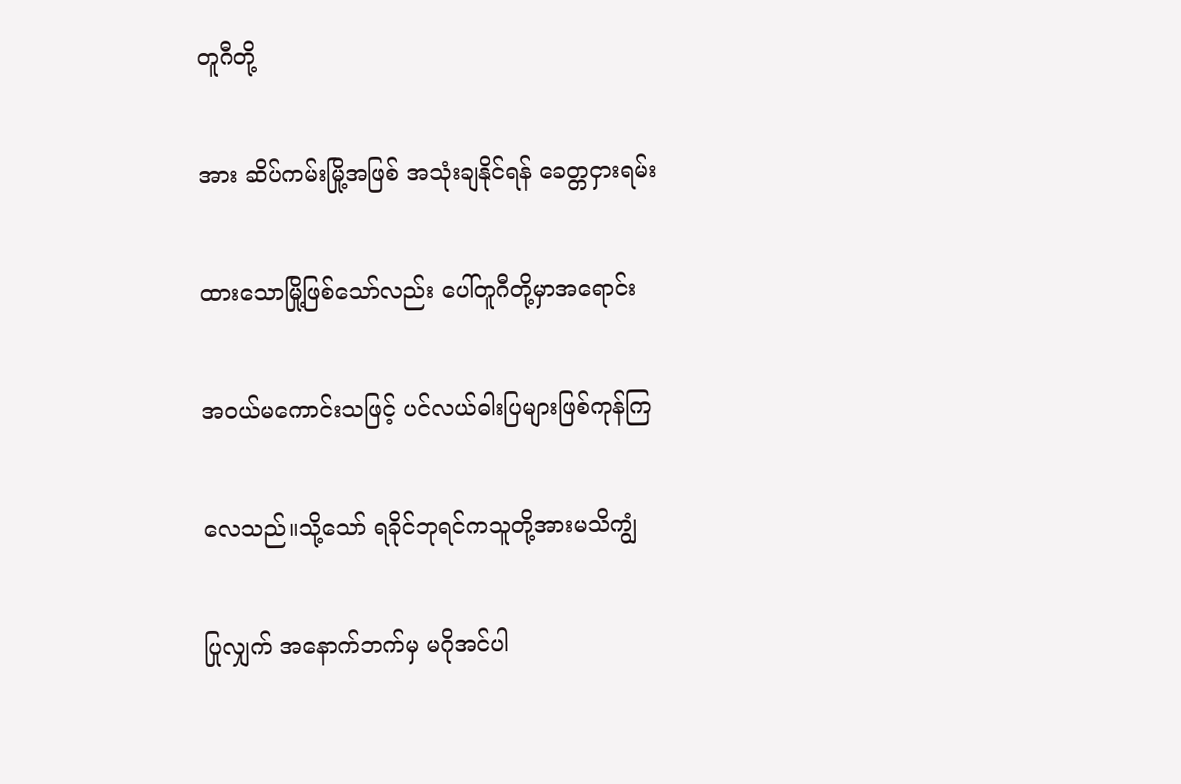တူဂီတို့

အား ဆိပ်ကမ်းမြို့အဖြစ် အသုံးချနိုင်ရန် ခေတ္တငှားရမ်း

ထားသောမြို့ဖြစ်သော်လည်း ပေါ်တူဂီတို့မှာအရောင်း

အဝယ်မကောင်းသဖြင့် ပင်လယ်ဓါးပြများဖြစ်ကုန်ကြ

လေသည်။သို့သော် ရခိုင်ဘုရင်ကသူတို့အားမသိကျွံ

ပြုလျှက် အနောက်ဘက်မှ မဂိုအင်ပါ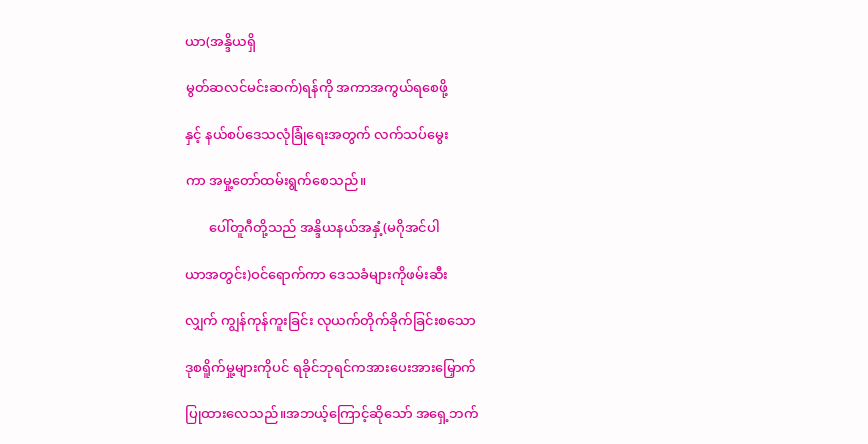ယာ(အန္ဒိယရှိ

မွတ်ဆလင်မင်းဆက်)ရန်ကို အကာအကွယ်ရစေဖို့

နှင့် နယ်စပ်ဒေသလုံခြုံရေးအတွက် လက်သပ်မွေး

ကာ အမှု့တော်ထမ်းရွက်စေသည်။

       ပေါ်တူဂီတို့သည် အန္ဒိယနယ်အနှံ့(မဂိုအင်ပါ

ယာအတွင်း)ဝင်ရောက်ကာ ဒေသခံများကိုဖမ်းဆီး

လျှက် ကျွန်ကုန်ကူးခြင်း လုယက်တိုက်ခိုက်ခြင်းစသော

ဒုစရိူက်မှု့များကိုပင် ရခိုင်ဘုရင်ကအားပေးအားမြှောက်

ပြုထားလေသည်။အဘယ့်ကြောင့်ဆိုသော် အရှေ့ဘက်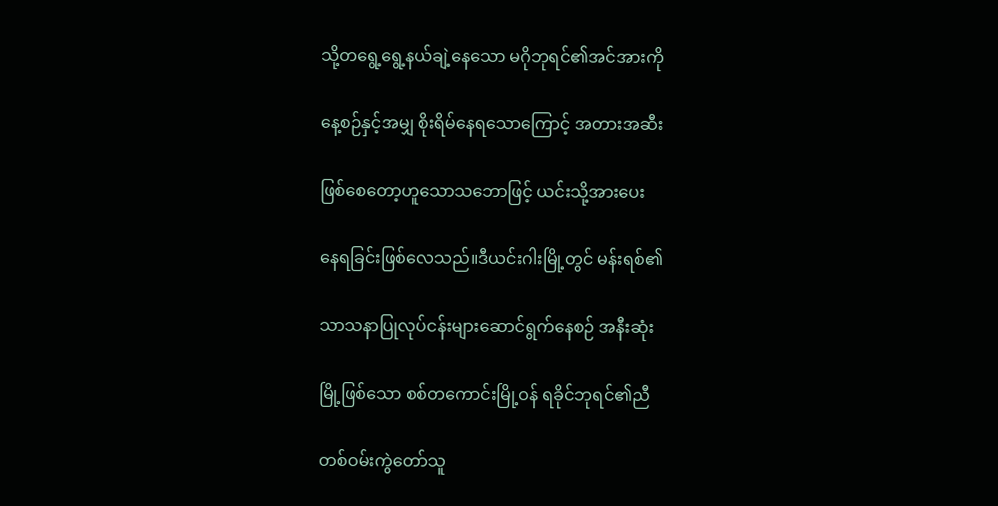သို့တရွေ့ရွေ့နယ်ချဲ့နေသော မဂိုဘုရင်၏အင်အားကို

နေ့စဉ်နှင့်အမျှ စိုးရိမ်နေရသောကြောင့် အတားအဆီး

ဖြစ်စေတော့ဟူသောသဘောဖြင့် ယင်းသို့အားပေး

နေရခြင်းဖြစ်လေသည်။ဒီယင်းဂါးမြို့တွင် မန်းရစ်၏

သာသနာပြုလုပ်ငန်းများဆောင်ရွက်နေစဉ် အနီးဆုံး

မြို့ဖြစ်သော စစ်တကောင်းမြို့ဝန် ရခိုင်ဘုရင်၏ညီ

တစ်ဝမ်းကွဲတော်သူ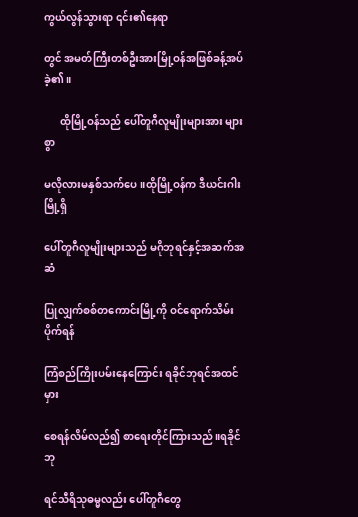ကွယ်လွန်သွားရာ ၎င်း၏နေရာ

တွင် အမတ်ကြီးတစ်ဦးအားမြို့ဝန်အဖြစ်ခန့်အပ်ခဲ့၏။

      ထိုမြို့ဝန်သည် ပေါ်တူဂီလူမျိုးများအား များစွာ

မလိုလားမနှစ်သက်ပေ။ထိုမြို့ဝန်က ဒီယင်းဂါးမြို့ရှိ

ပေါ်တူဂီလူမျိုးများသည် မဂိုဘုရင်နှင့်အဆက်အဆံ

ပြုလျှက်စစ်တကောင်းမြို့ကို ဝင်ရောက်သိမ်းပိုက်ရန်

ကြံစည်ကြိုးပမ်းနေကြောင်း ရခိုင်ဘုရင်အထင်မှား

စေရန်လိမ်လည်၍ စာရေးတိုင်ကြားသည်။ရခိုင်ဘု

ရင်သီရိသုဓမ္မလည်း ပေါ်တူဂီတွေ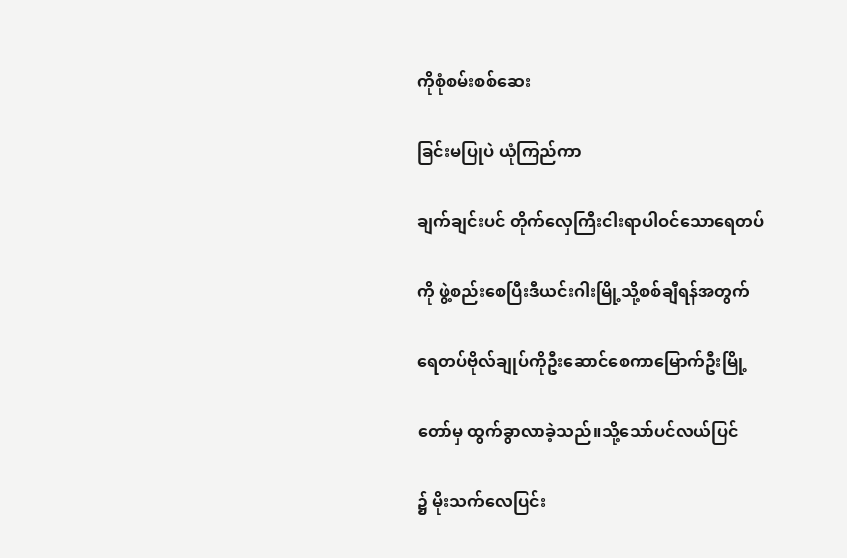ကိုစုံစမ်းစစ်ဆေး

ခြင်းမပြုပဲ ယုံကြည်ကာ

ချက်ချင်းပင် တိုက်လှေကြီးငါးရာပါဝင်သောရေတပ်

ကို ဖွဲ့စည်းစေပြီးဒီယင်းဂါးမြို့သို့စစ်ချီရန်အတွက်

ရေတပ်ဗိုလ်ချုပ်ကိုဦးဆောင်စေကာမြောက်ဦးမြို့

တော်မှ ထွက်ခွာလာခဲ့သည်။သို့သော်ပင်လယ်ပြင်

၌ မိုးသက်လေပြင်း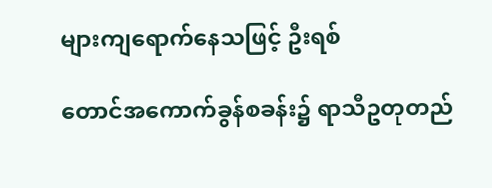များကျရောက်နေသဖြင့် ဦးရစ်

တောင်အကောက်ခွန်စခန်း၌ ရာသီဥတုတည်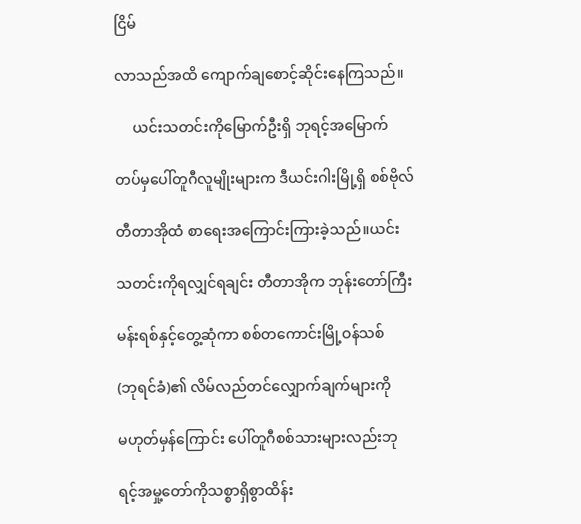ငြိမ်

လာသည်အထိ ကျောက်ချစောင့်ဆိုင်းနေကြသည်။

     ယင်းသတင်းကိုမြောက်ဦးရှိ ဘုရင့်အမြောက်

တပ်မှပေါ်တူဂီလူမျိုးများက ဒီယင်းဂါးမြို့ရှိ စစ်ဗိုလ်

တီတာအိုထံ စာရေးအကြောင်းကြားခဲ့သည်။ယင်း

သတင်းကိုရလျှင်ရချင်း တီတာအိုက ဘုန်းတော်ကြီး

မန်းရစ်နှင့်တွေ့ဆုံကာ စစ်တကောင်းမြို့ဝန်သစ်

(ဘုရင်ခံ)၏ လိမ်လည်တင်လျှောက်ချက်များကို

မဟုတ်မှန်ကြောင်း ပေါ်တူဂီစစ်သားများလည်းဘု

ရင့်အမှု့တော်ကိုသစ္စာရှိစွာထိန်း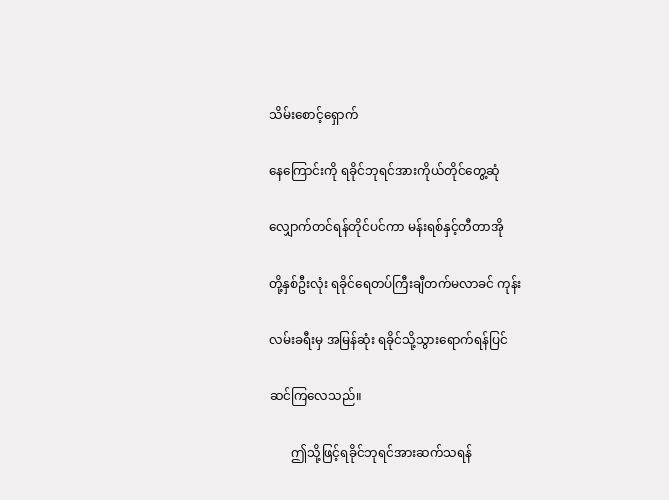သိမ်းစောင့်ရှောက်

နေကြောင်းကို ရခိုင်ဘုရင်အားကိုယ်တိုင်တွေ့ဆုံ

လျှောက်တင်ရန်တိုင်ပင်ကာ မန်းရစ်နှင့်တီတာအို

တို့နှစ်ဦးလုံး ရခိုင်ရေတပ်ကြီးချီတက်မလာခင် ကုန်း

လမ်းခရီးမှ အမြန်ဆုံး ရခိုင်သို့သွားရောက်ရန်ပြင်

ဆင်ကြလေသည်။

       ဤသို့ဖြင့်ရခိုင်ဘုရင်အားဆက်သရန်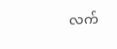လက်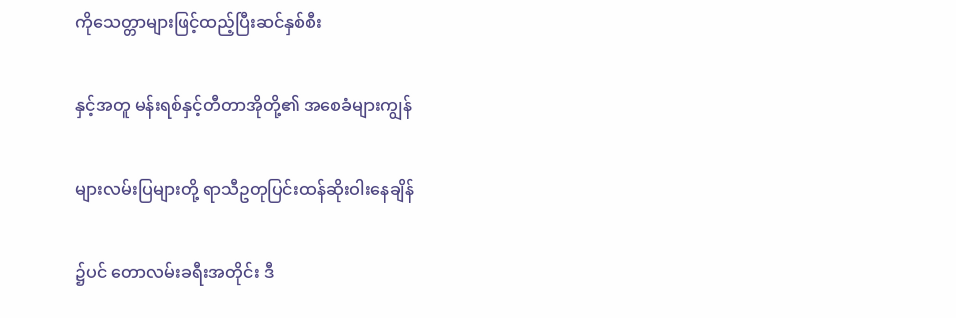ကိုသေတ္တာများဖြင့်ထည့်ပြီးဆင်နှစ်စီး

နှင့်အတူ မန်းရစ်နှင့်တီတာအိုတို့၏ အစေခံများကျွန်

များလမ်းပြများတို့ ရာသီဥတုပြင်းထန်ဆိုးဝါးနေချိန်

၌ပင် တောလမ်းခရီးအတိုင်း ဒီ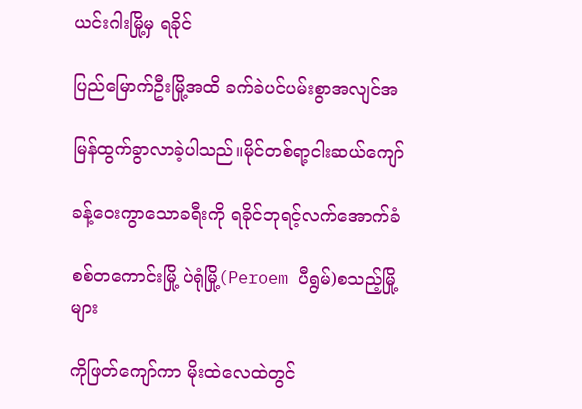ယင်းဂါးမြို့မှ ရခိုင်

ပြည်မြောက်ဦးမြို့အထိ ခက်ခဲပင်ပမ်းစွာအလျင်အ

မြန်ထွက်ခွာလာခဲ့ပါသည်။မိုင်တစ်ရာ့ငါးဆယ်ကျော်

ခန့်ဝေးကွာသောခရီးကို ရခိုင်ဘုရင့်လက်အောက်ခံ

စစ်တကောင်းမြို့ ပဲရုံမြို့(Peroem ပီရွမ်)စသည့်မြို့များ

ကိုဖြတ်ကျော်ကာ မိုးထဲလေထဲတွင်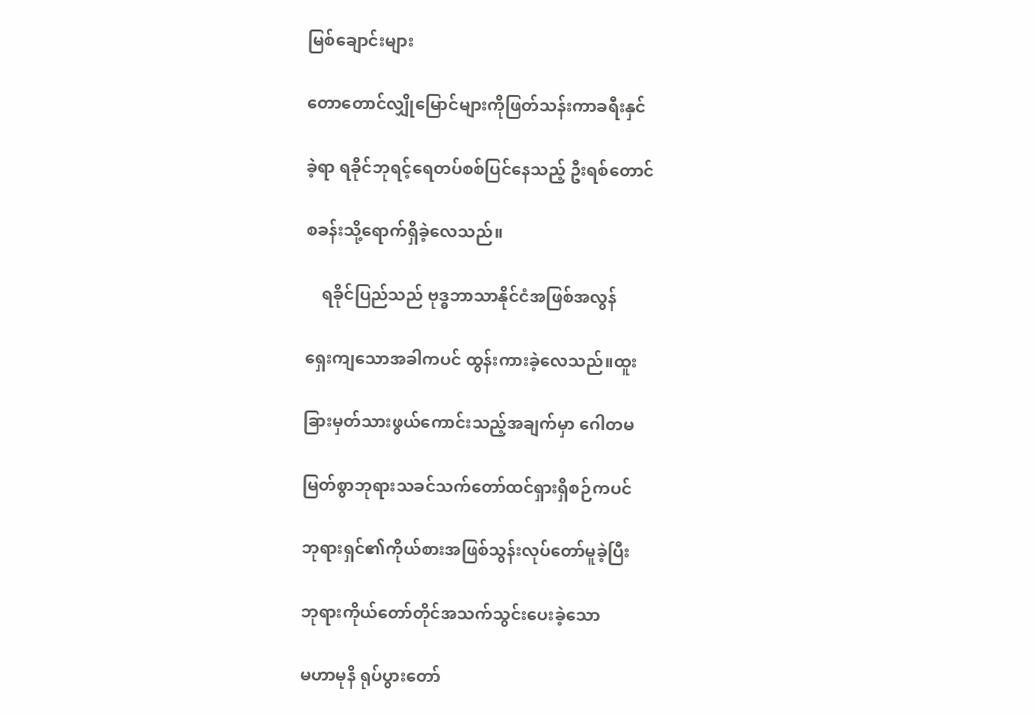မြစ်ချောင်းများ

တောတောင်လျှိုမြောင်များကိုဖြတ်သန်းကာခရီးနှင်

ခဲ့ရာ ရခိုင်ဘုရင့်ရေတပ်စစ်ပြင်နေသည့် ဦးရစ်တောင်

စခန်းသို့ရောက်ရှိခဲ့လေသည်။

    ရခိုင်ပြည်သည် ဗုဒ္ဓဘာသာနိုင်ငံအဖြစ်အလွန်

ရှေးကျသောအခါကပင် ထွန်းကားခဲ့လေသည်။ထူး

ခြားမှတ်သားဖွယ်ကောင်းသည့်အချက်မှာ ဂေါတမ

မြတ်စွာဘုရားသခင်သက်တော်ထင်ရှားရှိစဉ်ကပင်

ဘုရားရှင်၏ကိုယ်စားအဖြစ်သွန်းလုပ်တော်မူခဲ့ပြီး

ဘုရားကိုယ်တော်တိုင်အသက်သွင်းပေးခဲ့သော

မဟာမုနိ ရုပ်ပွားတော်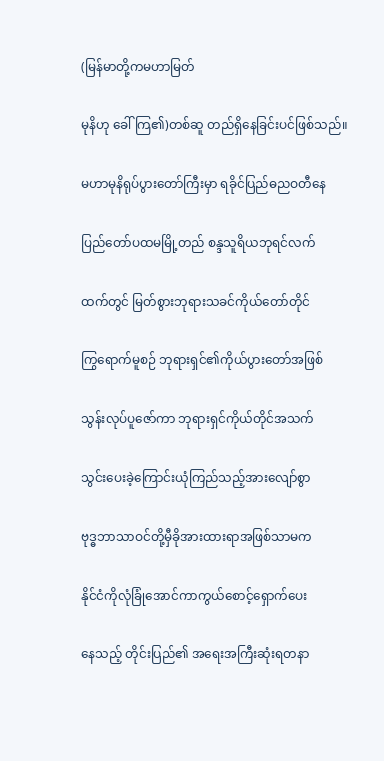(မြန်မာတို့ကမဟာမြတ်

မုနိဟု ခေါ်ကြ၏)တစ်ဆူ တည်ရှိနေခြင်းပင်ဖြစ်သည်။

မဟာမုနိရုပ်ပွားတော်ကြီးမှာ ရခိုင်ပြည်ဓညဝတီနေ

ပြည်တော်ပထမမြို့တည် စန္ဒသူရိယဘုရင်လက်

ထက်တွင် မြတ်စွားဘုရားသခင်ကိုယ်တော်တိုင်

ကြွရောက်မူစဉ် ဘုရားရှင်၏ကိုယ်ပွားတော်အဖြစ်

သွန်းလုပ်ပူဇော်ကာ ဘုရားရှင်ကိုယ်တိုင်အသက်

သွင်းပေးခဲ့ကြောင်းယုံကြည်သည့်အားလျော်စွာ

ဗုဒ္ဓဘာသာဝင်တို့မှီခိုအားထားရာအဖြစ်သာမက

နိုင်ငံကိုလုံခြုံအောင်ကာကွယ်စောင့်ရှောက်ပေး

နေသည့် တိုင်းပြည်၏ အရေးအကြီးဆုံးရတနာ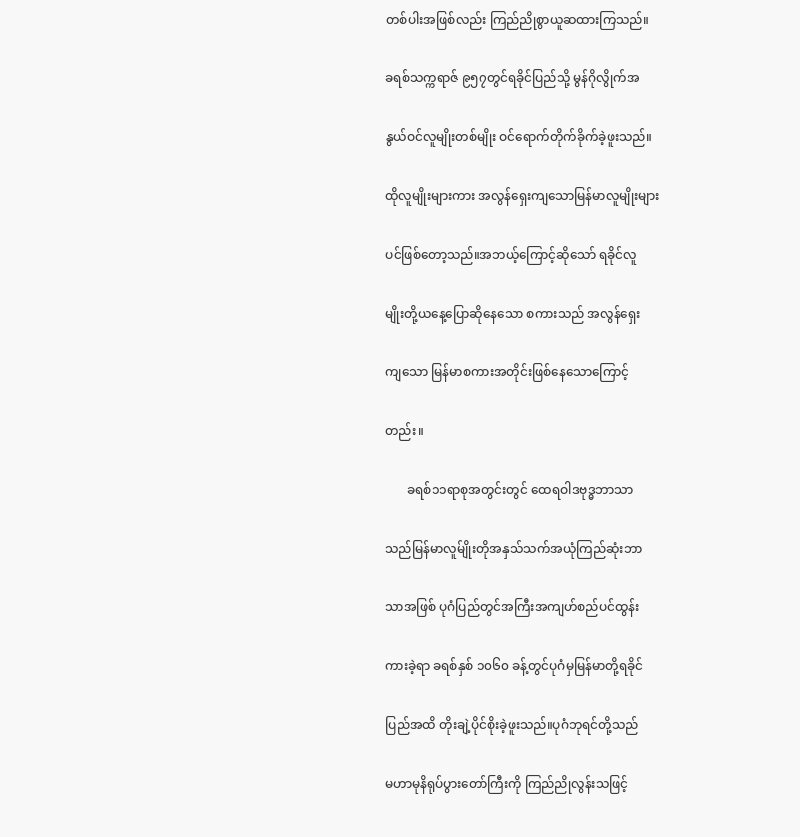တစ်ပါးအဖြစ်လည်း ကြည်ညိုစွာယူဆထားကြသည်။

ခရစ်သက္ကရာဇ် ၉၅၇တွင်ရခိုင်ပြည်သို့ မွန်ဂိုလွိုက်အ

နွယ်ဝင်လူမျိုးတစ်မျိုး ဝင်ရောက်တိုက်ခိုက်ခဲ့ဖူးသည်။

ထိုလူမျိုးများကား အလွန်ရှေးကျသောမြန်မာလူမျိုးများ

ပင်ဖြစ်တော့သည်။အဘယ့်ကြောင့်ဆိုသော် ရခိုင်လူ

မျိုးတို့ယနေ့ပြောဆိုနေသော စကားသည် အလွန်ရှေး

ကျသော မြန်မာစကားအတိုင်းဖြစ်နေသောကြောင့်

တည်း။

       ခရစ်၁၁ရာစုအတွင်းတွင် ထေရဝါဒဗုဒ္ဓဘာသာ

သည်မြန်မာလူမ်ျိုးတိုအနှသ်သက်အယုံကြည်ဆုံးဘာ

သာအဖြစ် ပုဂံပြည်တွင်အကြီးအကျဟ်စည်ပင်ထွန်း

ကားခဲ့ရာ ခရစ်နှစ် ၁၀၆၀ ခန့်တွင်ပုဂံမှမြန်မာတို့ရခိုင်

ပြည်အထိ တိုးချဲ့ပိုင်စိုးခဲ့ဖူးသည်။ပုဂံဘုရင်တို့သည်

မဟာမုနိရုပ်ပွားတော်ကြီးကို ကြည်ညိုလွန်းသဖြင့်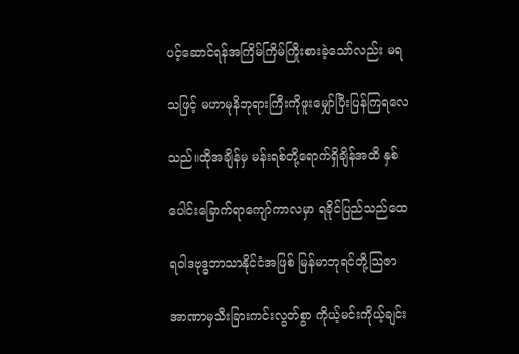ပင့်ဆောင်ရန်အကြိမ်ကြိမ်ကြိုးစားခဲ့သော်လည်း မရ

သဖြင့် မဟာမုနိဘုရားကြီးကိုဖူးမျှော်ပြီးပြန်ကြရလေ

သည်။ထိုအချိန်မှ မန်းရစ်တို့ရောက်ရှိချိန်အထိ နှစ်

ပေါင်းခြောက်ရာကျော်ကာလမှာ ရခိုင်ပြည်သည်ထေ

ရဝါဒဗုဒ္ဓဘာသာနိုင်ငံအဖြစ် မြန်မာဘုရင်တို့သြဇာ

အာဏာမှသီးခြားကင်းလွတ်စွာ ကိုယ့်မင်းကိုယ့်ချင်း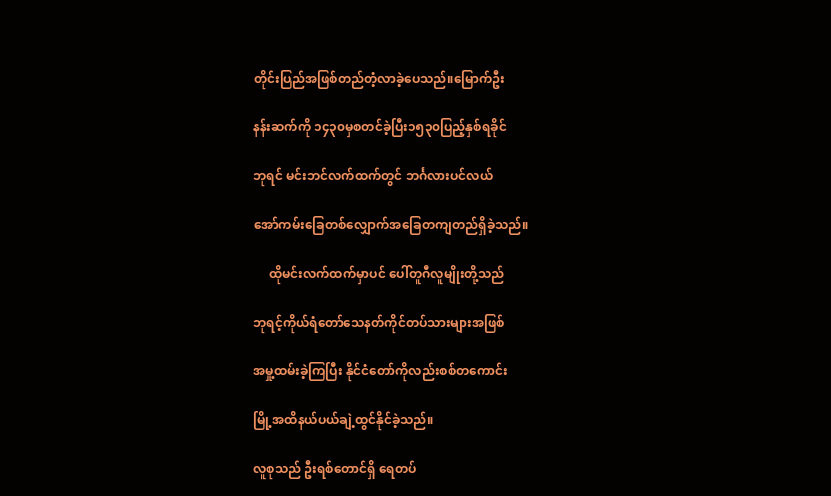တိုင်းပြည်အဖြစ်တည်တံ့လာခဲ့ပေသည်။မြောက်ဦး

နန်းဆက်ကို ၁၄၃၀မှစတင်ခဲ့ပြီး၁၅၃၀ပြည့်နှစ်ရခိုင်

ဘုရင် မင်းဘင်လက်ထက်တွင် ဘင်္ဂလားပင်လယ်

အော်ကမ်းခြေတစ်လျှောက်အခြေတကျတည်ရှိခဲ့သည်။

     ထိုမင်းလက်ထက်မှာပင် ပေါ်တူဂီလူမျိုးတို့သည်

ဘုရင့်ကိုယ်ရံတော်သေနတ်ကိုင်တပ်သားများအဖြစ်

အမှု့ထမ်းခဲ့ကြပြီး နိုင်ငံတော်ကိုလည်းစစ်တကောင်း

မြို့အထိနယ်ပယ်ချဲ့ထွင်နိုင်ခဲ့သည်။

လူစုသည် ဦးရစ်တောင်ရှိ ရေတပ်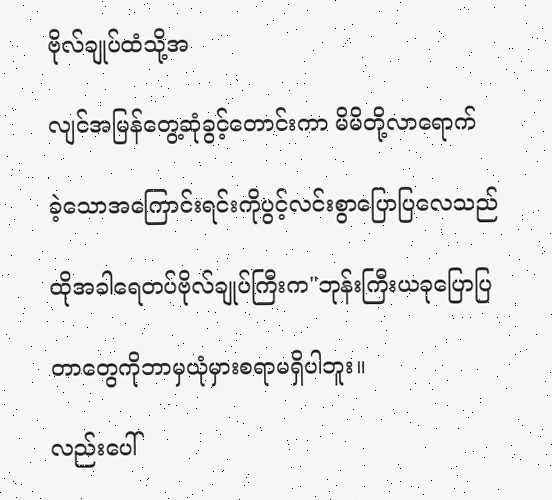ဗိုလ်ချုပ်ထံသို့အ

လျင်အမြန်တွေ့ဆုံခွင့်တောင်းကာ မိမိတို့လာရောက်

ခဲ့သောအကြောင်းရင်းကိုပွင့်လင်းစွာပြောပြလေသည်

ထိုအခါရေတပ်ဗိုလ်ချုပ်ကြီးက"ဘုန်းကြီးယခုပြောပြ

တာတွေကိုဘာမှယုံမှားစရာမရှိပါဘူး။

လည်းပေါ်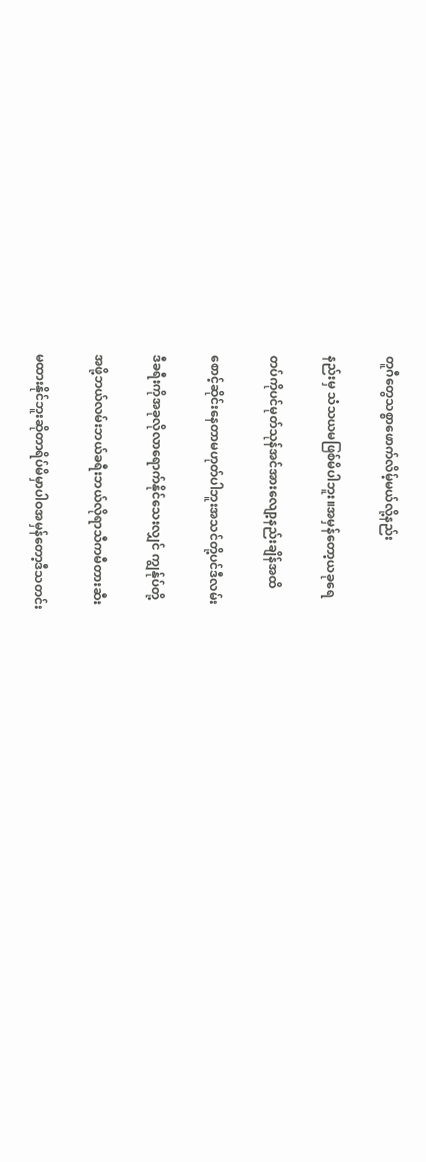တူဂီတွေသစ္စာဖောက်လိမ့်မယ်လို့နည်း

နည်းမှ သံသယမဖြစ်မိပါဘူး။အမှန်တော့ယခုရေ

တပ်ကိုပင်မုတ်သုန်အင်အားလျော့နည်းချိန်အထိ

စောင့်ဆိုင်းနေတာမဟုတ်ပါဘူးအသင်တို့ပင်ဒီလမ်း

ဒီခရီးကိုအခုလိုလာရောက်နိုင်သေးလျှင် ကျွန်ုပ်တို့

အဖို့ဘယ်လမ်းဘယ်ခရီးဘယ်လိုရာသီကမီတားဆီး

မထားနိုင်ဘူးဆိုတာရိပ်မိမှာပါဝအမှန်တော့ဒီသတင်း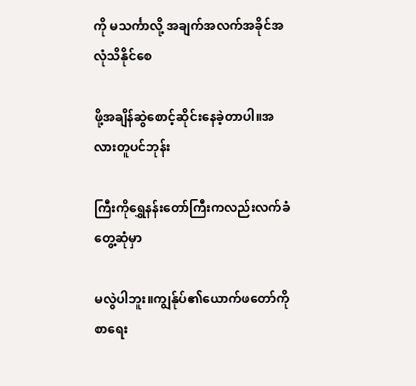ကို မသင်္ကာလို့ အချက်အလက်အခိုင်အလုံသိနိုင်စေ

ဖို့အချိန်ဆွဲစောင့်ဆိုင်းနေခဲ့တာပါ။အလားတူပင်ဘုန်း

ကြီးကိုရွှေနန်းတော်ကြီးကလည်းလက်ခံတွေ့ဆုံမှာ

မလွဲပါဘူး။ကျွန်ုပ်၏ယောက်ဖတော်ကိုစာရေး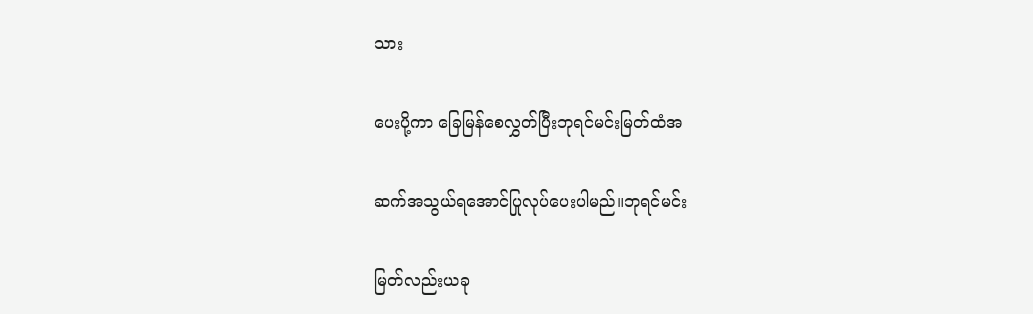သား

ပေးပို့ကာ ခြေမြန်စေလွှတ်ပြီးဘုရင်မင်းမြတ်ထံအ

ဆက်အသွယ်ရအောင်ပြုလုပ်ပေးပါမည်။ဘုရင်မင်း

မြတ်လည်းယခု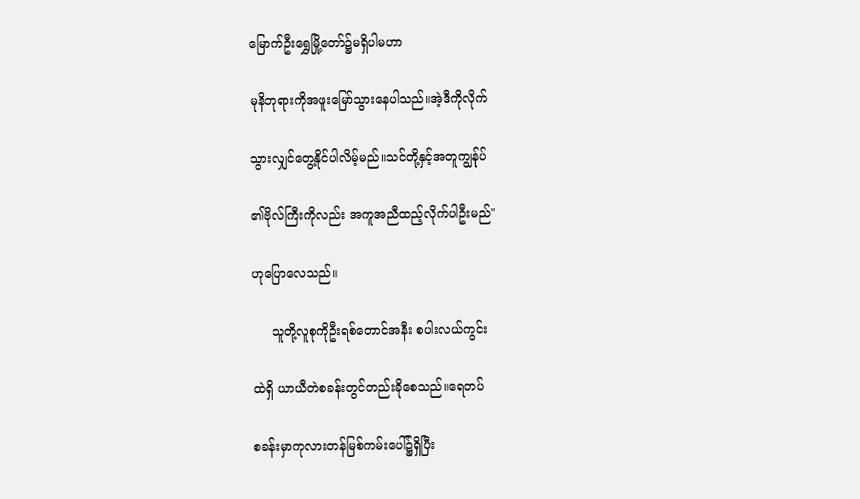မြောက်ဦးရွှေမြို့တော်၌မရှိပါမဟာ

မုနိဘုရားကိုအဖူးမြော်သွားနေပါသည်။အဲ့ဒီကိုလိုက်

သွားလျှင်တွေ့နိုင်ပါလိမ့်မည်။သင်တို့နှင့်အတူကျွန်ုပ်

၏ဗိုလ်ကြီးကိုလည်း အကူအညီထည့်လိုက်ပါဦးမည်"

ဟုပြောလေသည်။

     သူတို့လူစုကိုဦးရစ်တောင်အနီး စပါးလယ်ကွင်း

ထဲရှိ ယာယီတဲစခန်းတွင်တည်းခိုစေသည်။ရေတပ်

စခန်းမှာကုလားတန်မြစ်ကမ်းပေါ်၌ရှိပြီး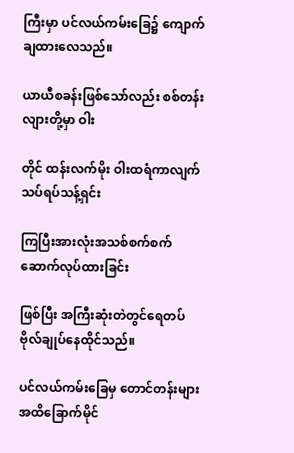ကြီးမှာ ပင်လယ်ကမ်းခြေ၌ ကျောက်ချထားလေသည်။

ယာယီစခန်းဖြစ်သော်လည်း စစ်တန်းလျားတို့မှာ ဝါး

တိုင် ထန်းလက်မိုး ဝါးထရံကာလျက် သပ်ရပ်သန့်ရှင်း

ကြပြီးအားလုံးအသစ်စက်စက်ဆောက်လုပ်ထားခြင်း

ဖြစ်ပြီး အကြီးဆုံးတဲတွင်ရေတပ်ဗိုလ်ချုပ်နေထိုင်သည်။

ပင်လယ်ကမ်းခြေမှ တောင်တန်းများအထိခြောက်မိုင်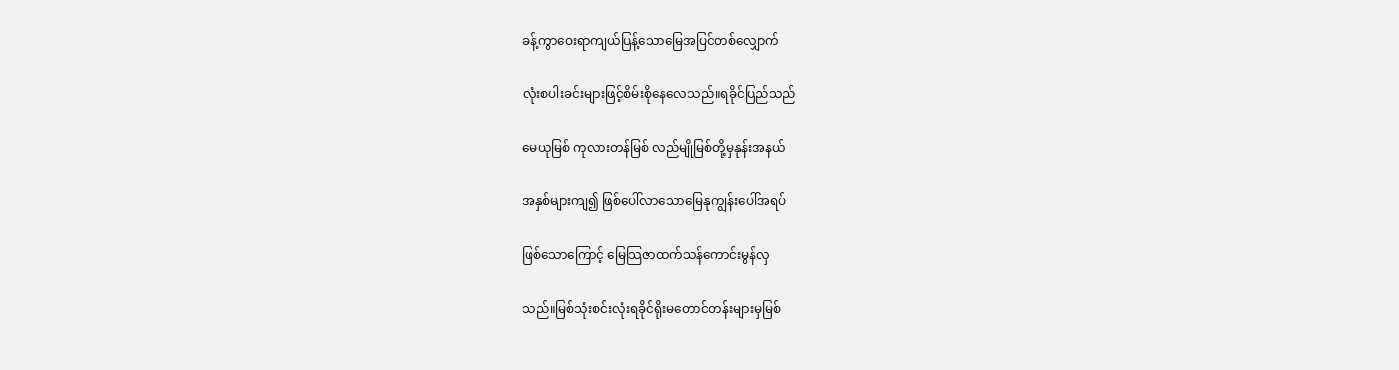ခန့်ကွာဝေးရာကျယ်ပြန့်သောမြေအပြင်တစ်လျှောက်

လုံးစပါးခင်းများဖြင့်စိမ်းစိုနေလေသည်။ရခိုင်ပြည်သည်

မေယုမြစ် ကုလားတန်မြစ် လည်မျိုမြစ်တို့မှနုန်းအနယ်

အနှစ်များကျ၍ ဖြစ်ပေါ်လာသောမြေနုကျွန်းပေါ်အရပ်

ဖြစ်သောကြောင့် မြေသြဇာထက်သန်ကောင်းမွန်လှ

သည်။မြစ်သုံးစင်းလုံးရခိုင်ရိုးမတောင်တန်းများမှမြစ်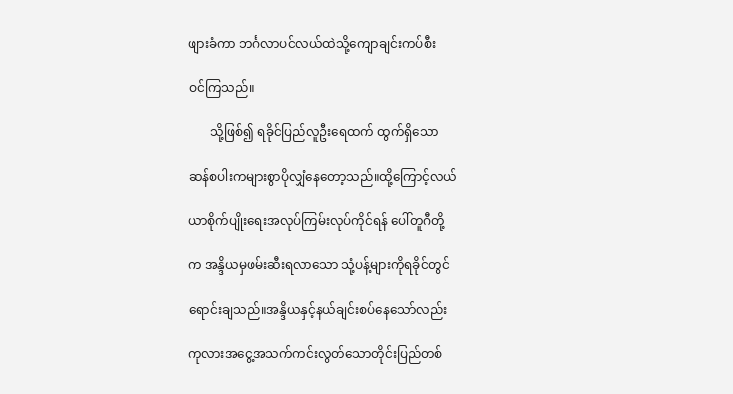ဖျားခံကာ ဘင်္ဂလာပင်လယ်ထဲသို့ကျောချင်းကပ်စီး

ဝင်ကြသည်။

       သို့ဖြစ်၍ ရခိုင်ပြည်လူဦးရေထက် ထွက်ရှိသော

ဆန်စပါးကများစွာပိုလျှံနေတော့သည်။ထို့ကြောင့်လယ်

ယာစိုက်ပျိုးရေးအလုပ်ကြမ်းလုပ်ကိုင်ရန် ပေါ်တူဂီတို့

က အန္ဒိယမှဖမ်းဆီးရလာသော သုံ့ပန့်များကိုရခိုင်တွင်

ရောင်းချသည်။အန္ဒိယနှင့်နယ်ချင်းစပ်နေသော်လည်း

ကုလားအငွေ့အသက်ကင်းလွတ်သောတိုင်းပြည်တစ်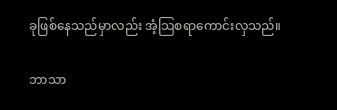ခုဖြစ်နေသည်မှာလည်း အံ့သြစရာကောင်းလှသည်။

ဘာသာ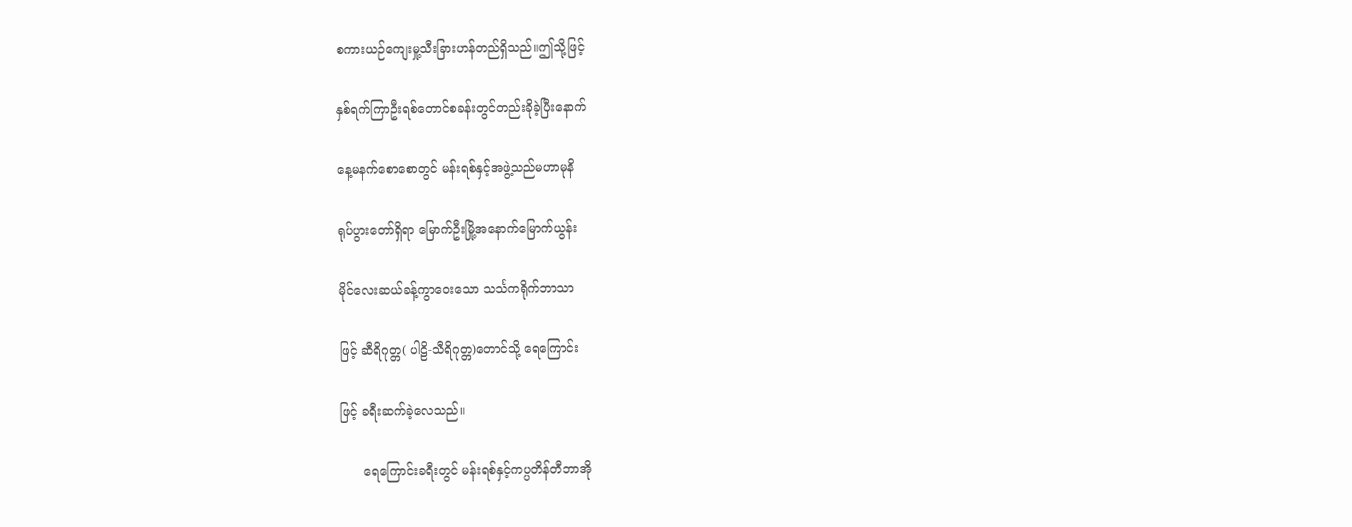စကားယဉ်ကျေးမှု့သီးခြားဟန်တည်ရှိသည်။ဤသို့ဖြင့်

နှစ်ရက်ကြာဦးရစ်တောင်စခန်းတွင်တည်းခိုခဲ့ပြီးနောက်

နေ့မနက်စောစောတွင် မန်းရစ်နှင့်အဖွဲ့သည်မဟာမုနိ

ရုပ်ပွားတော်ရှိရာ မြောက်ဦးမြို့အနောက်မြောက်ယွန်း

မိုင်လေးဆယ်ခန့်ကွာဝေးသော သင်္သကရိုက်ဘာသာ

ဖြင့် ဆီရိဂုတ္တ( ပါဠိ-သီရိဂုတ္တ)တောင်သို့ ရေကြောင်း

ဖြင့် ခရီးဆက်ခဲ့လေသည်။

      ရေကြောင်းခရီးတွင် မန်းရစ်နှင့်ကပ္ပတိန်တီဘာအို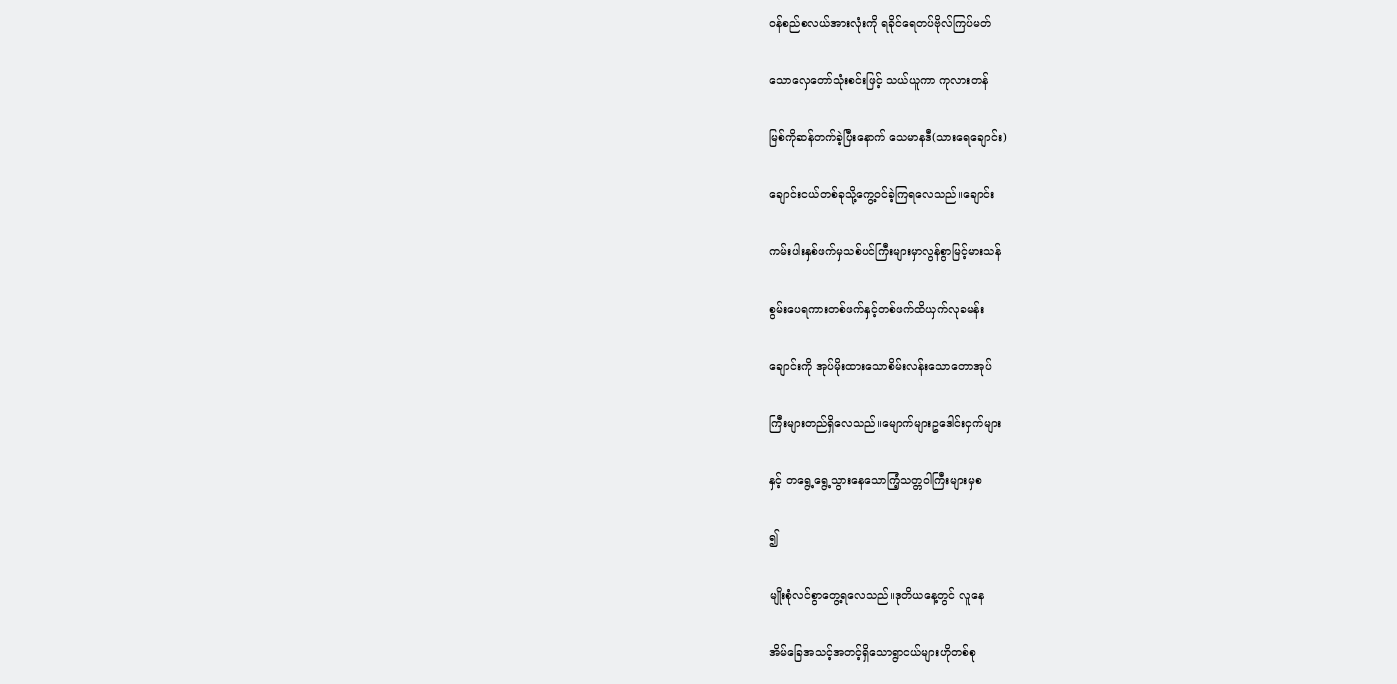ဝန်စည်စလယ်အားလုံးကို ရခိုင်ရေတပ်ဗိုလ်ကြပ်မတ်

သောလှေတော်သုံးစင်းဖြင့် သယ်ယူကာ ကုလားတန်

မြစ်ကိုဆန်တက်ခဲ့ပြီးနောက် သေမာနဒီ(သားရေချောင်း)

ချောင်းငယ်တစ်ခုသို့ကွေ့ဝင်ခဲ့ကြရလေသည်။ချောင်း

ကမ်းပါးနှစ်ဖက်မှသစ်ပင်ကြီးများမှာလွန်စွာမြင့်မားသန်

စွမ်းပေရကားတစ်ဖက်နှင့်တစ်ဖက်ထိယှက်လုခမန်း

ချောင်းကို အုပ်မိုးထားသောစိမ်းလန်းသောတောအုပ်

ကြီးများတည်ရှိလေသည်။မျောက်များဥဒေါင်းငှက်များ

နှင့် တရွေ့ရွေ့သွားနေသောကြံ့သတ္တဝါကြီးများမှစ

၍

မျိုးစုံလင်စွာတွေ့ရလေသည်။ဒုတိယနေ့တွင် လူနေ

အိမ်ခြေအသင့်အတင့်ရှိသောရွာငယ်များဟိုတစ်စု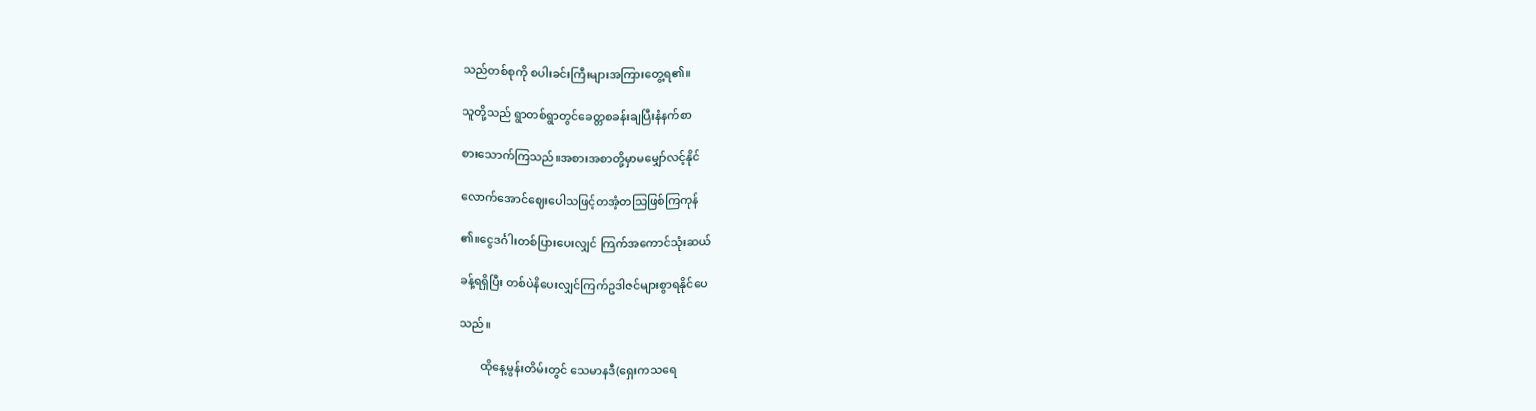သည်တစ်စုကို စပါးခင်းကြီးများအကြားတွေ့ရ၏။

သူတို့သည် ရွာတစ်ရွာတွင်ခေတ္တစခန်းချပြီးနံနက်စာ

စားသောက်ကြသည်။အစားအစာတို့မှာမမျှော်လင့်နိုင်

လောက်အောင်ဈေးပေါသဖြင့်တအံ့တသြဖြစ်ကြကုန်

၏။ငွေဒင်္ဂါးတစ်ပြားပေးလျှင် ကြက်အကောင်သုံးဆယ်

ခန့်ရရှိပြီး တစ်ပဲနိပေးလျှင်ကြက်ဥဒါဇင်များစွာရနိုင်ပေ

သည်။

       ထိုနေ့မွန်းတိမ်းတွင် သေမာနဒီ(ရှေးကသရေ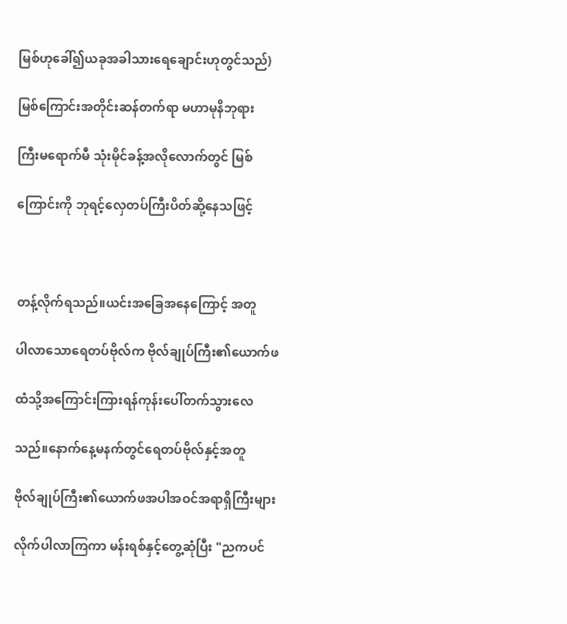မြစ်ဟုခေါ်၍ယခုအခါသားရေချောင်းဟုတွင်သည်)

မြစ်ကြောင်းအတိုင်းဆန်တက်ရာ မဟာမုနိဘုရား

ကြီးမရောက်မီ သုံးမိုင်ခန့်အလိုလောက်တွင် မြစ်

ကြောင်းကို ဘုရင့်လှေတပ်ကြီးပိတ်ဆို့နေသဖြင့်



တန့်လိုက်ရသည်။ယင်းအခြေအနေကြောင့် အတူ

ပါလာသောရေတပ်ဗိုလ်က ဗိုလ်ချုပ်ကြီး၏ယောက်ဖ

ထံသို့အကြောင်းကြားရန်ကုန်းပေါ်တက်သွားလေ

သည်။နောက်နေ့မနက်တွင်ရေတပ်ဗိုလ်နှင့်အတူ

ဗိုလ်ချုပ်ကြီး၏ယောက်ဖအပါအဝင်အရာရှိကြီးများ

လိုက်ပါလာကြကာ မန်းရစ်နှင့်တွေ့ဆုံပြီး "ညကပင်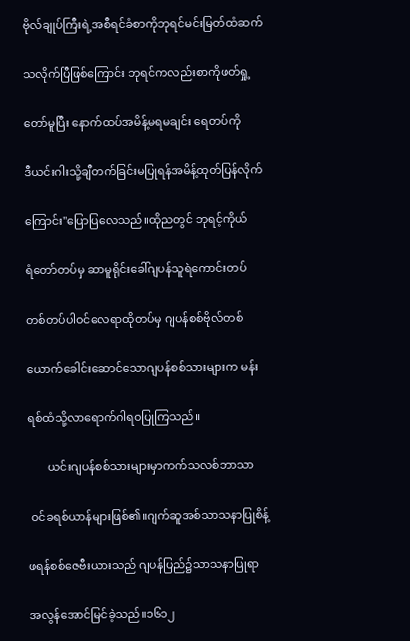ဗိုလ်ချုပ်ကြီးရဲ့အစီရင်ခံစာကိုဘုရင်မင်းမြတ်ထံဆက်

သလိုက်ပြီဖြစ်ကြောင်း ဘုရင်ကလည်းစာကိုဖတ်ရှု့

တော်မူပြီး နောက်ထပ်အမိန့်မရမချင်း ရေတပ်ကို

ဒီယင်းဂါးသို့ချီတက်ခြင်းမပြုရန်အမိန့်ထုတ်ပြန်လိုက်

ကြောင်း"ပြောပြလေသည်။ထိုညတွင် ဘုရင့်ကိုယ်

ရံတော်တပ်မှ ဆာမူရိုင်းခေါ်ဂျပန်သူရဲကောင်းတပ်

တစ်တပ်ပါဝင်လေရာထိုတပ်မှ ဂျပန်စစ်ဗိုလ်တစ်

ယောက်ခေါင်းဆောင်သောဂျပန်စစ်သားများက မန်း

ရစ်ထံသို့လာရောက်ဂါရဝပြုကြသည်။

       ယင်းဂျပန်စစ်သားများမှာကက်သလစ်ဘာသာ

 ဝင်ခရစ်ယာန်များဖြစ်၏။ဂျက်ဆူအစ်သာသနာပြုစိန့်

ဖရန်စစ်ဇေဗီးယားသည် ဂျပန်ပြည်၌သာသနာပြုရာ

အလွန်အောင်မြင်ခဲ့သည်။၁၆၁၂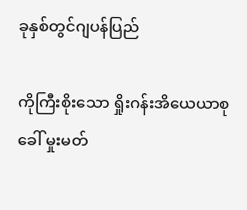ခုနှစ်တွင်ဂျပန်ပြည်

ကိုကြီးစိုးသော ရှိုးဂန်းအိယေယာစု ခေါ် မှုးမတ်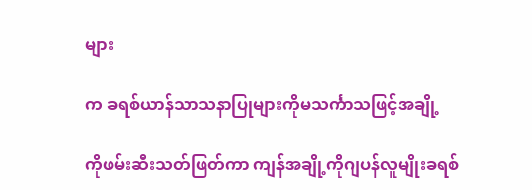များ

က ခရစ်ယာန်သာသနာပြုများကိုမသင်္ကာသဖြင့်အချို့

ကိုဖမ်းဆီးသတ်ဖြတ်ကာ ကျန်အချို့ကိုဂျပန်လူမျိုးခရစ်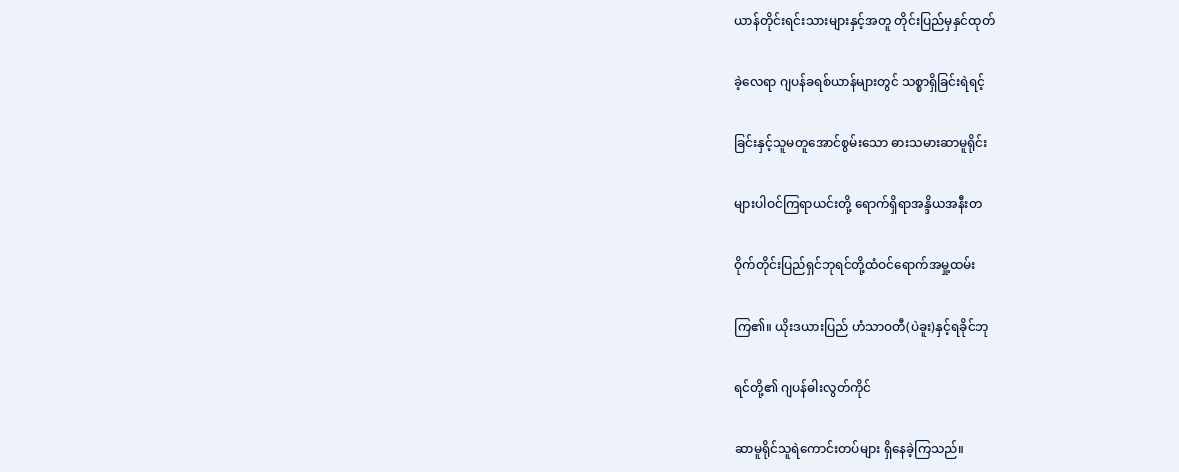ယာန်တိုင်းရင်းသားများနှင့်အတူ တိုင်းပြည်မှနှင်ထုတ်

ခဲ့လေရာ ဂျပန်ခရစ်ယာန်များတွင် သစ္စာရှိခြင်းရဲရင့်

ခြင်းနှင့်သူမတူအောင်စွမ်းသော ဓားသမားဆာမူရိုင်း

များပါဝင်ကြရာယင်းတို့ ရောက်ရှိရာအန္ဒိယအနီးတ

ဝိုက်တိုင်းပြည်ရှင်ဘုရင်တို့ထံဝင်ရောက်အမှု့ထမ်း

ကြ၏။ ယိုးဒယားပြည် ဟံသာဝတီ(ပဲခူး)နှင့်ရခိုင်ဘု

ရင်တို့၏ ဂျပန်ဓါးလွတ်ကိုင်

ဆာမူရိုင်သူရဲကောင်းတပ်များ ရှိနေခဲ့ကြသည်။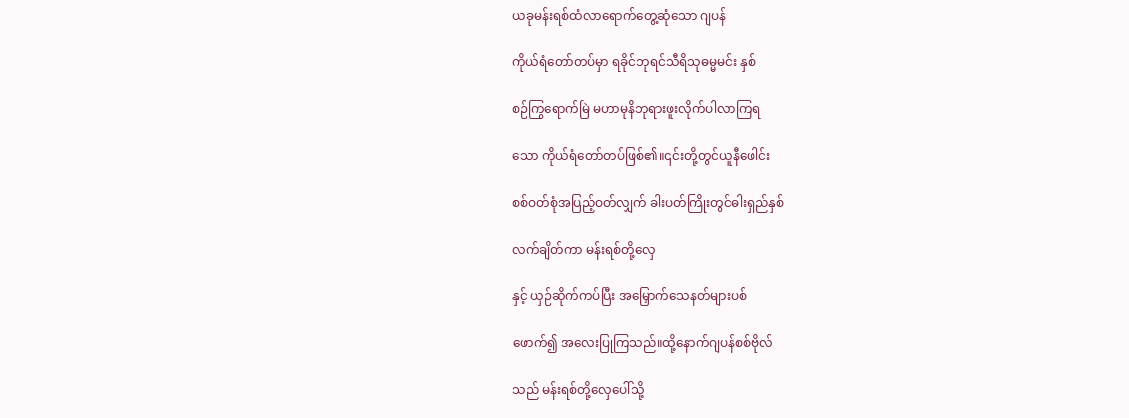ယခုမန်းရစ်ထံလာရောက်တွေ့ဆုံသော ဂျပန်

ကိုယ်ရံတော်တပ်မှာ ရခိုင်ဘုရင်သီရိသုဓမ္မမင်း နှစ်

စဉ်ကြွရောက်မြဲ မဟာမုနိဘုရားဖူးလိုက်ပါလာကြရ

သော ကိုယ်ရံတော်တပ်ဖြစ်၏။၎င်းတို့တွင်ယူနီဖေါင်း

စစ်ဝတ်စုံအပြည့်ဝတ်လျှက် ခါးပတ်ကြိုးတွင်ဓါးရှည်နှစ်

လက်ချိတ်ကာ မန်းရစ်တို့လှေ

နှင့် ယှဉ်ဆိုက်ကပ်ပြီး အမြှောက်သေနတ်များပစ်

ဖောက်၍ အလေးပြုကြသည်။ထို့နောက်ဂျပန်စစ်ဗိုလ်

သည် မန်းရစ်တို့လှေပေါ်သို့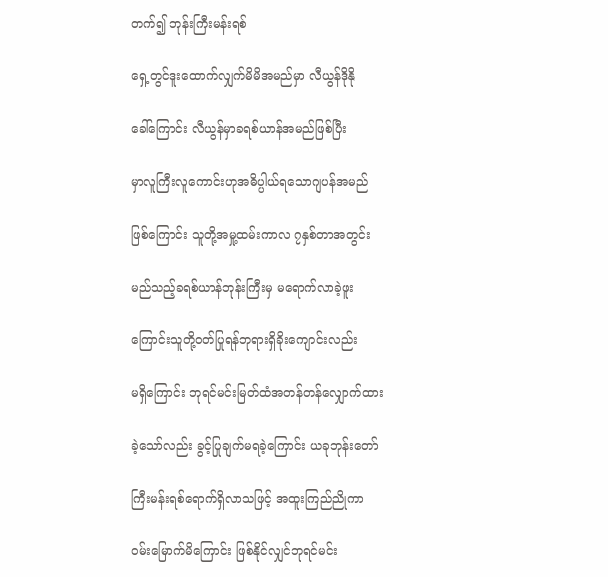တက်၍ ဘုန်းကြီးမန်းရစ်

ရှေ့တွင်ဒူးထောက်လျှက်မိမိအမည်မှာ လီယွန်ဒိုနို

ခေါ်ကြောင်း လီယွန်မှာခရစ်ယာန်အမည်ဖြစ်ပြီး

မှာလူကြီးလူကောင်းဟုအဓိပ္ပါယ်ရသောဂျပန်အမည်

ဖြစ်ကြောင်း သူတို့အမှု့ထမ်းကာလ ၇နှစ်တာအတွင်း

မည်သည့်ခရစ်ယာန်ဘုန်းကြီးမှ မရောက်လာခဲ့ဖူး

ကြောင်းသူတို့ဝတ်ပြုရန်ဘုရားရှိခိုးကျောင်းလည်း

မရှိကြောင်း ဘုရင်မင်းမြတ်ထံအတန်တန်လျှောက်ထား

ခဲ့သော်လည်း ခွင့်ပြုချက်မရခဲ့ကြောင်း ယခုဘုန်းတော်

ကြီးမန်းရစ်ရောက်ရှိလာသဖြင့် အထူးကြည်ညိုကာ

ဝမ်းမြောက်မိကြောင်း ဖြစ်နိုင်လျှင်ဘုရင်မင်း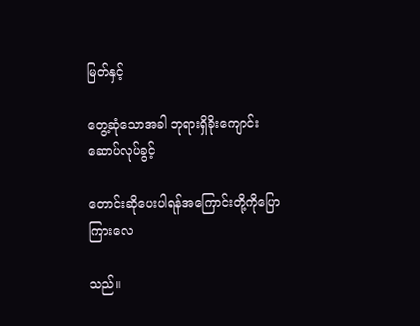မြတ်နှင့်

တွေ့ဆုံသောအခါ ဘုရားရှိခိုးကျောင်းဆောပ်လုပ်ခွင့်

တောင်းဆိုပေးပါရန်အကြောင်းတို့ကိုပြောကြားလေ

သည်။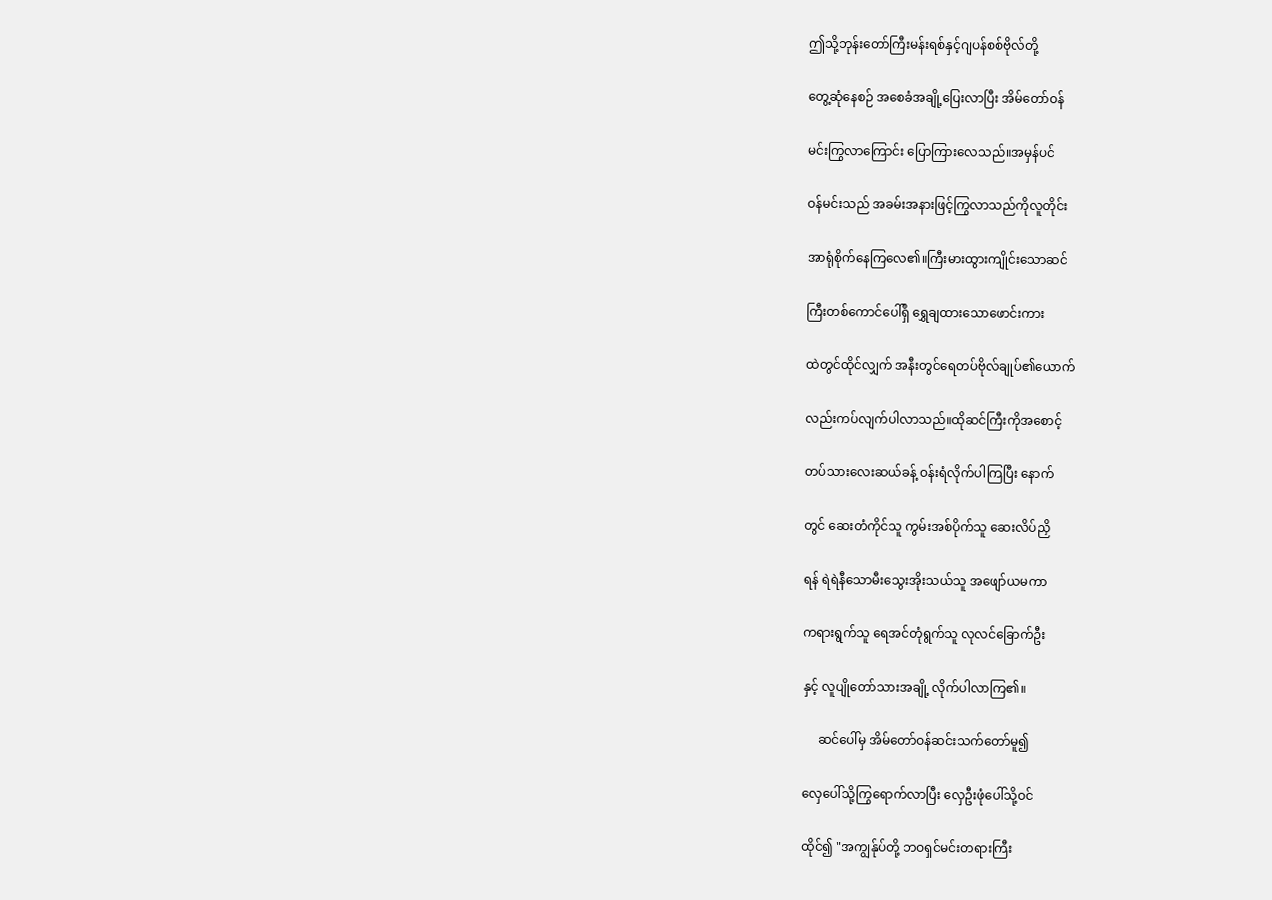ဤသို့ဘုန်းတော်ကြီးမန်းရစ်နှင့်ဂျပန်စစ်ဗိုလ်တို့

တွေ့ဆုံနေစဉ် အစေခံအချို့ပြေးလာပြီး အိမ်တော်ဝန်

မင်းကြွလာကြောင်း ပြောကြားလေသည်။အမှန်ပင်

ဝန်မင်းသည် အခမ်းအနားဖြင့်ကြွလာသည်ကိုလူတိုင်း

အာရုံစိုက်နေကြလေ၏။ကြီးမားထွားကျိုင်းသောဆင်

ကြီးတစ်ကောင်ပေါ်ရှိ ရွှေချထားသောဖောင်းကား

ထဲတွင်ထိုင်လျှက် အနီးတွင်ရေတပ်ဗိုလ်ချုပ်၏ယောက်

လည်းကပ်လျက်ပါလာသည်။ထိုဆင်ကြီးကိုအစောင့်

တပ်သားလေးဆယ်ခန့် ဝန်းရံလိုက်ပါကြပြီး နောက်

တွင် ဆေးတံကိုင်သူ ကွမ်းအစ်ပိုက်သူ ဆေးလိပ်ညှိ

ရန် ရဲရဲနီသောမီးသွေးအိုးသယ်သူ အဖျော်ယမကာ

ကရားရွက်သူ ရေအင်တုံရွက်သူ လုလင်ခြောက်ဦး

နှင့် လူပျိုတော်သားအချို့ လိုက်ပါလာကြ၏။

     ဆင်ပေါ်မှ အိမ်တော်ဝန်ဆင်းသက်တော်မူ၍

လှေပေါ်သို့ကြွရောက်လာပြီး လှေဦးဖုံပေါ်သို့ဝင်

ထိုင်၍ "အကျွန်ုပ်တို့ ဘဝရှင်မင်းတရားကြီး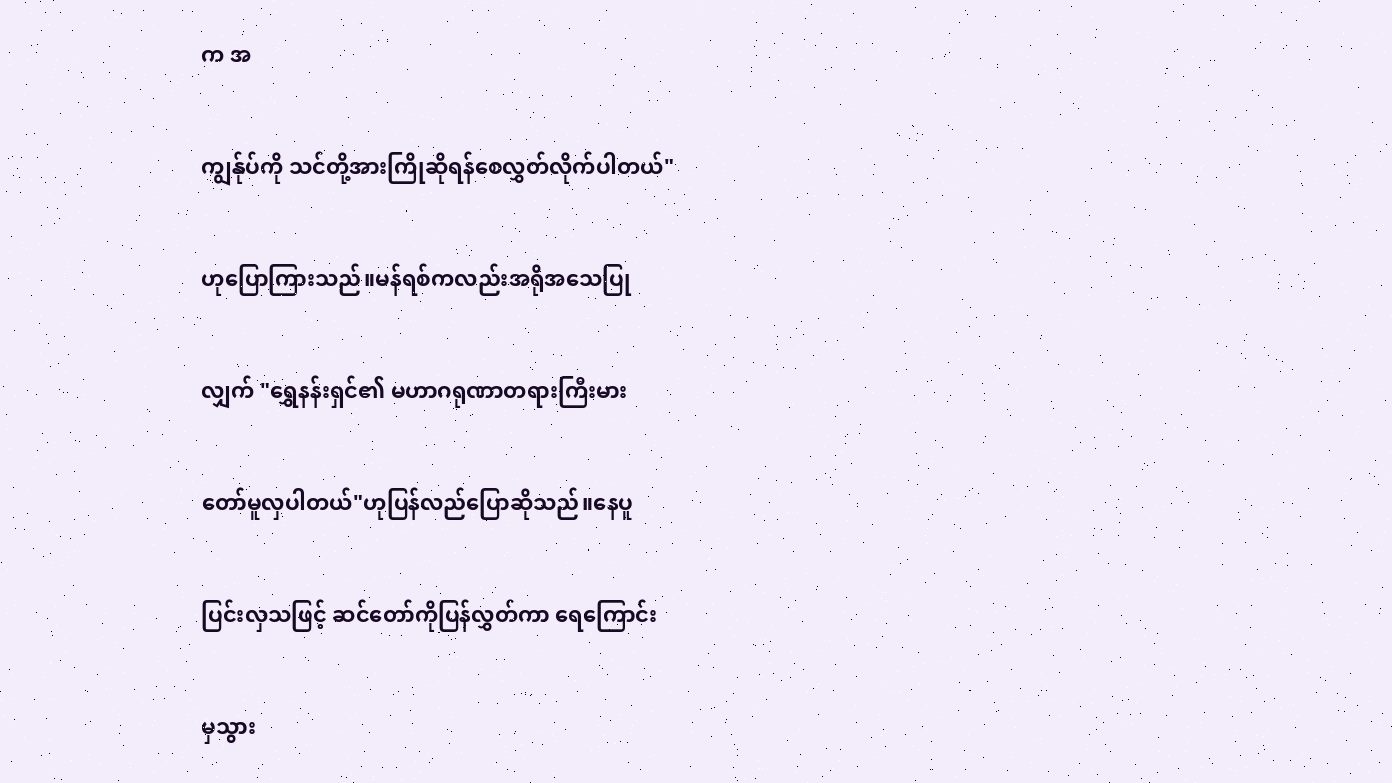က အ

ကျွန်ုပ်ကို သင်တို့အားကြိုဆိုရန်စေလွှတ်လိုက်ပါတယ်"

ဟုပြောကြားသည်။မန်ရစ်ကလည်းအရိုအသေပြု

လျှက် "ရွှေနန်းရှင်၏ မဟာဂရုဏာတရားကြီးမား

တော်မူလှပါတယ်"ဟုပြန်လည်ပြောဆိုသည်။နေပူ

ပြင်းလှသဖြင့် ဆင်တော်ကိုပြန်လွှတ်ကာ ရေကြောင်း

မှသွား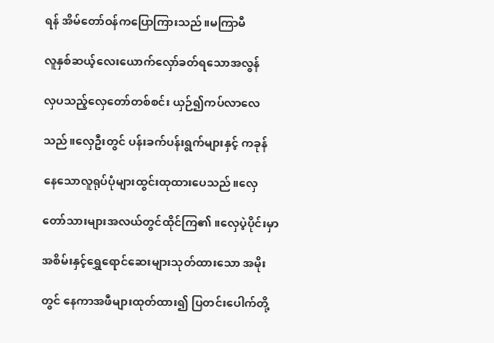ရန် အိမ်တော်ဝန်ကပြောကြားသည်။မကြာမီ

လူနှစ်ဆယ့်လေးယောက်လှော်ခတ်ရသောအလွန်

လှပသည့်လှေတော်တစ်စင်း ယှဉ်၍ကပ်လာလေ

သည်။လှေဦးတွင် ပန်းခက်ပန်းရွက်များနှင့် ကခုန်

နေသောလူရုပ်ပုံများထွင်းထုထားပေသည်။လှေ

တော်သားများအလယ်တွင်ထိုင်ကြ၏။လှေပဲ့ပိုင်းမှာ

အစိမ်းနှင့်ရွှေရောင်ဆေးများသုတ်ထားသော အမိုး

တွင် နေကာအဖီများထုတ်ထား၍ ပြတင်းပေါက်တို့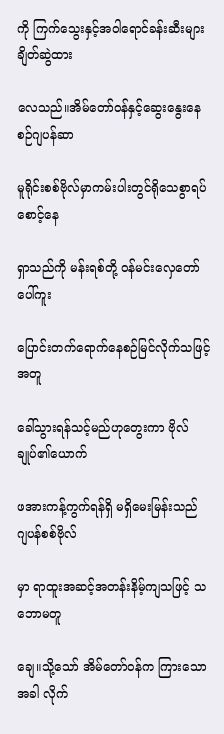ကို ကြက်သွေးနှင့်အဝါရောင်ခန်းဆီးများချိတ်ဆွဲထား

လေသည်။အိမ်တော်ဝန်နှင့်ဆွေးနွေးနေစဉ်ဂျပန်ဆာ

မူရိုင်းစစ်ဗိုလ်မှာကမ်းပါးတွင်ရိုသေစွာရပ်စောင့်နေ

ရှာသည်ကို မန်းရစ်တို့ ဝန်မင်းလှေတော်ပေါ်ကူး

ပြောင်းတက်ရောက်နေစဉ်မြင်လိုက်သဖြင့် အတူ

ခေါ်သွားရန်သင့်မည်ဟုတွေးကာ ဗိုလ်ချုပ်၏ယောက်

ဖအားကန့်ကွက်ရန်ရှိ မရှိမေးမြန်းသည် ဂျပန်စစ်ဗိုလ်

မှာ ရာထူးအဆင့်အတန်းနိမ့်ကျသဖြင့် သဘောမတူ

ချေ။သို့သော် အိမ်တော်ဝန်က ကြားသောအခါ လိုက်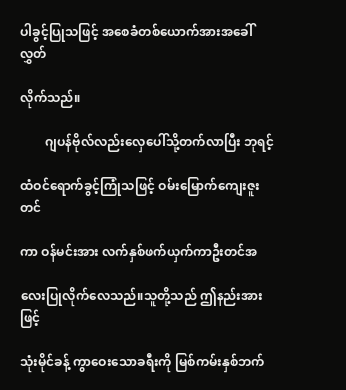ပါခွင့်ပြုသဖြင့် အစေခံတစ်ယောက်အားအခေါ်လွှတ်

လိုက်သည်။

        ဂျပန်ဗိုလ်လည်းလှေပေါ်သို့တက်လာပြီး ဘုရင့်

ထံဝင်ရောက်ခွင့်ကြုံသဖြင့် ဝမ်းမြောက်ကျေးဇူးတင်

ကာ ဝန်မင်းအား လက်နှစ်ဖက်ယှက်ကာဦးတင်အ

လေးပြုလိုက်လေသည်။သူတို့သည် ဤနည်းအားဖြင့်

သုံးမိုင်ခန့် ကွာဝေးသောခရီးကို မြစ်ကမ်းနှစ်ဘက်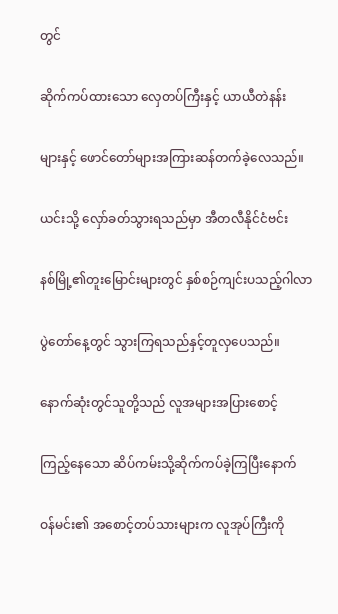တွင်

ဆိုက်ကပ်ထားသော လှေတပ်ကြီးနှင့် ယာယီတဲနန်း

များနှင့် ဖောင်တော်များအကြားဆန်တက်ခဲ့လေသည်။

ယင်းသို့ လှော်ခတ်သွားရသည်မှာ အီတလီနိုင်ငံဗင်း

နစ်မြို့၏တူးမြောင်းများတွင် နှစ်စဉ်ကျင်းပသည့်ဂါလာ

ပွဲတော်နေ့တွင် သွားကြရသည်နှင့်တူလှပေသည်။

နောက်ဆုံးတွင်သူတို့သည် လူအများအပြားစောင့်

ကြည့်နေသော ဆိပ်ကမ်းသို့ဆိုက်ကပ်ခဲ့ကြပြီးနောက်

ဝန်မင်း၏ အစောင့်တပ်သားများက လူအုပ်ကြီးကို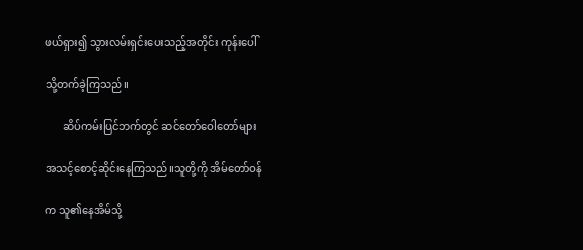ဖယ်ရှား၍ သွားလမ်းရှင်းပေးသည့်အတိုင်း ကုန်းပေါ်

သို့တက်ခဲ့ကြသည်။

       ဆိပ်ကမ်းပြင်ဘက်တွင် ဆင်တော်ဝေါတော်များ

အသင့်စောင့်ဆိုင်းနေကြသည်။သူတို့ကို အိမ်တော်ဝန်

က သူ၏နေအိမ်သို့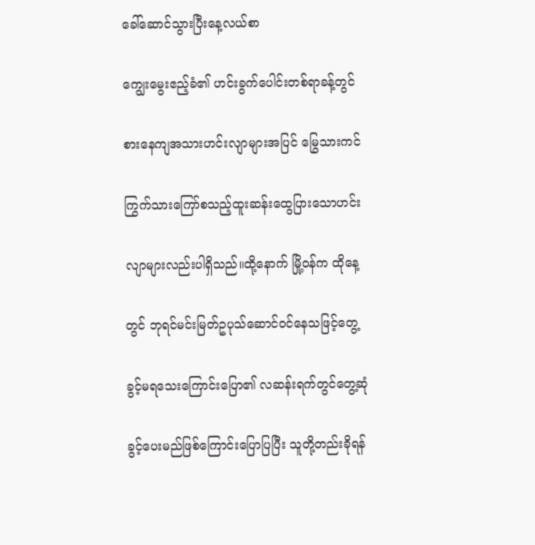ခေါ်ဆောင်သွားပြီးနေ့လယ်စာ

ကျွေးမွေးဧည့်ခံ၏ ဟင်းခွက်ပေါင်းတစ်ရာခန့်တွင်

စားနေကျအသားဟင်းလျာများအပြင် မြွေသားကင်

ကြွက်သားကြော်စသည့်ထူးဆန်းထွေပြားသောဟင်း

လျာများလည်းပါရှိသည်။ထို့နောက် မြို့ဝန်က ထိုနေ့

တွင် ဘုရင်မင်းမြတ်ဥပုသ်ဆောင်ဝင်နေသဖြင့်တွေ့

ခွင့်မရသေးကြောင်းပြော၏ လဆန်းရက်တွင်တွေ့ဆုံ

ခွင့်ပေးမည်ဖြစ်ကြောင်းပြောပြပြီး သူတို့တည်းခိုရန်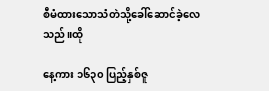စီမံထားသောသံတဲသို့ခေါ်ဆောင်ခဲ့လေသည်။ထို

နေ့ကား ၁၆၃၀ ပြည့်နှစ်ဇူ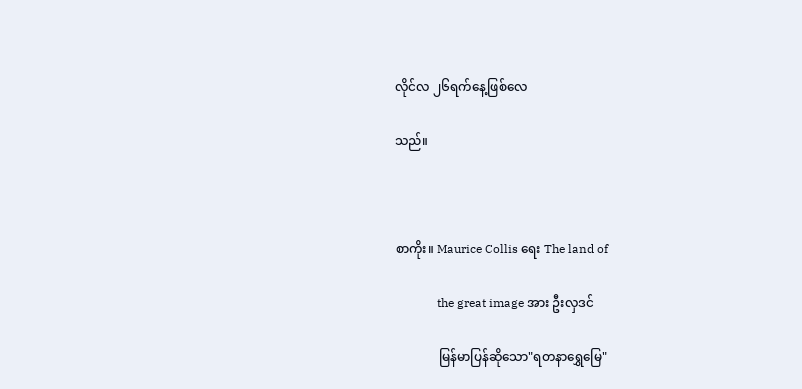လိုင်လ ၂၆ရက်နေ့ဖြစ်လေ

သည်။



စာကိုး။ Maurice Collis ရေး The land of

              the great image အား ဦးလှဒင်

              မြန်မာပြန်ဆိုသော"ရတနာရွှေမြေ"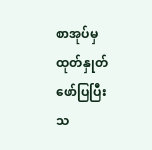စာအုပ်မှ ထုတ်နှုတ်ဖော်ပြပြီး သ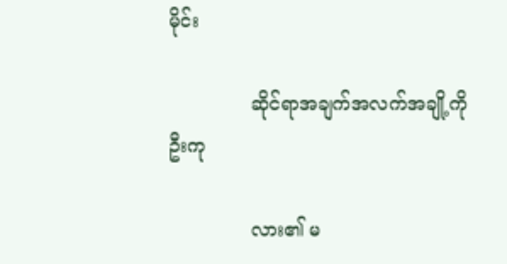မိုင်း

              ဆိုင်ရာအချက်အလက်အချို့ကို ဦးကု

              လား၏ မ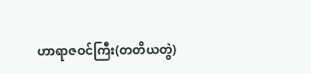ဟာရာဇဝင်ကြီး(တတိယတွဲ)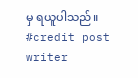မှ ရယူပါသည်။
#credit post writer